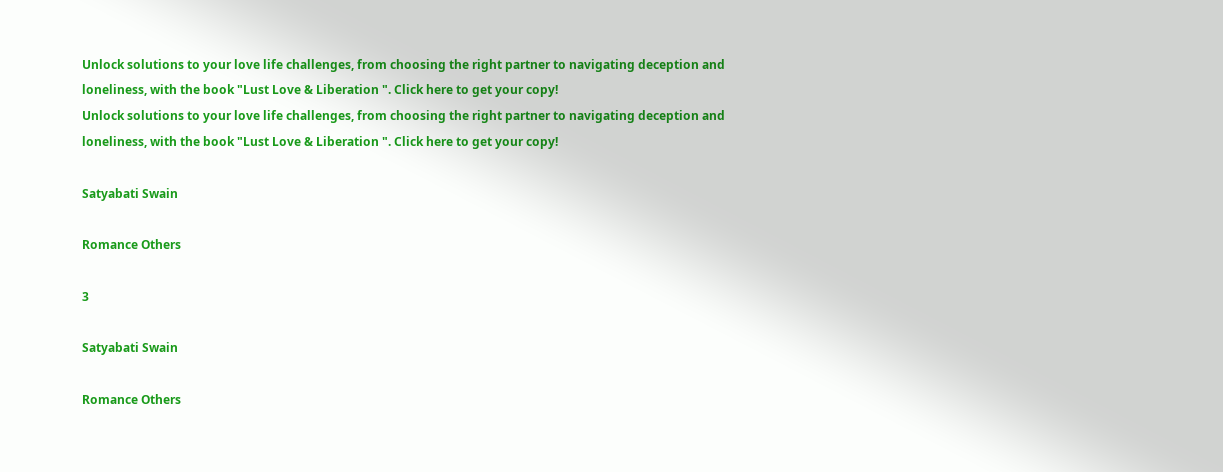Unlock solutions to your love life challenges, from choosing the right partner to navigating deception and loneliness, with the book "Lust Love & Liberation ". Click here to get your copy!
Unlock solutions to your love life challenges, from choosing the right partner to navigating deception and loneliness, with the book "Lust Love & Liberation ". Click here to get your copy!

Satyabati Swain

Romance Others

3

Satyabati Swain

Romance Others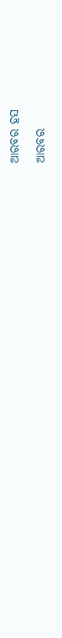ଆରବର ହସ

ଆରବର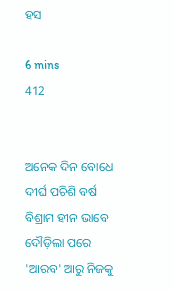ହସ

6 mins
412


ଅନେକ ଦିନ ବୋଧେ ଦୀର୍ଘ ପଚିଶି ବର୍ଷ ବିଶ୍ରାମ ହୀନ ଭାବେ ଦୌଡ଼ିଲା ପରେ 'ଆରବ' ଆରୁ ନିଜକୁ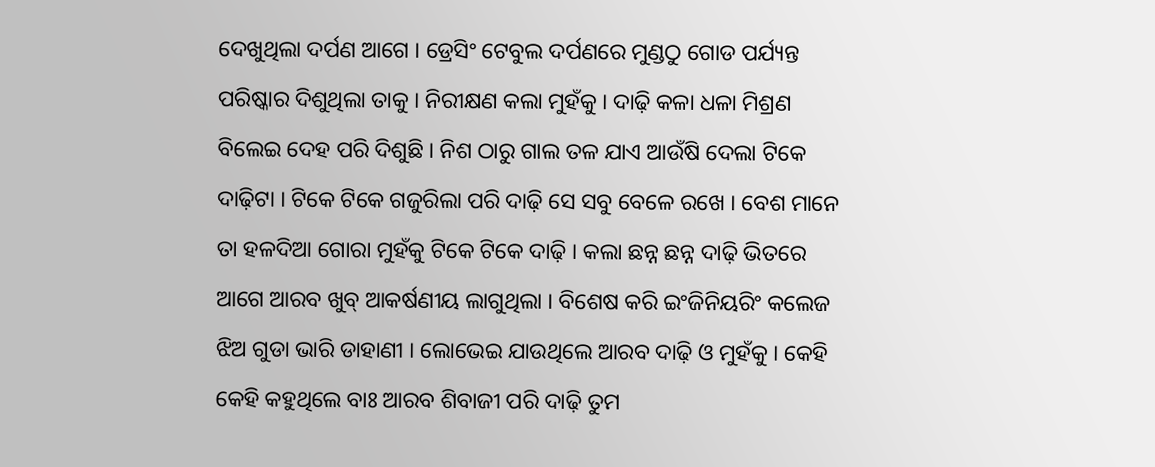ଦେଖୁଥିଲା ଦର୍ପଣ ଆଗେ । ଡ୍ରେସିଂ ଟେବୁଲ ଦର୍ପଣରେ ମୁଣ୍ଡଠୁ ଗୋଡ ପର୍ଯ୍ୟନ୍ତ ପରିଷ୍କାର ଦିଶୁଥିଲା ତାକୁ । ନିରୀକ୍ଷଣ କଲା ମୁହଁକୁ । ଦାଢ଼ି କଳା ଧଳା ମିଶ୍ରଣ ବିଲେଇ ଦେହ ପରି ଦିଶୁଛି । ନିଶ ଠାରୁ ଗାଲ ତଳ ଯାଏ ଆଉଁଷି ଦେଲା ଟିକେ ଦାଢ଼ିଟା । ଟିକେ ଟିକେ ଗଜୁରିଲା ପରି ଦାଢ଼ି ସେ ସବୁ ବେଳେ ରଖେ । ବେଶ ମାନେ ତା ହଳଦିଆ ଗୋରା ମୁହଁକୁ ଟିକେ ଟିକେ ଦାଢ଼ି । କଲା ଛନ୍ନ ଛନ୍ନ ଦାଢ଼ି ଭିତରେ ଆଗେ ଆରବ ଖୁବ୍ ଆକର୍ଷଣୀୟ ଲାଗୁଥିଲା । ବିଶେଷ କରି ଇଂଜିନିୟରିଂ କଲେଜ ଝିଅ ଗୁଡା ଭାରି ଡାହାଣୀ । ଲୋଭେଇ ଯାଉଥିଲେ ଆରବ ଦାଢ଼ି ଓ ମୁହଁକୁ । କେହି କେହି କହୁଥିଲେ ବାଃ ଆରବ ଶିବାଜୀ ପରି ଦାଢ଼ି ତୁମ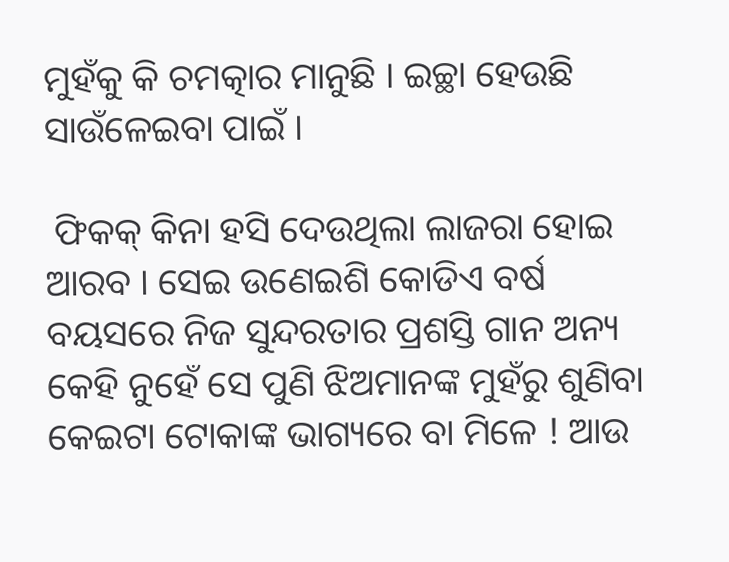ମୁହଁକୁ କି ଚମତ୍କାର ମାନୁଛି । ଇଚ୍ଛା ହେଉଛି ସାଉଁଳେଇବା ପାଇଁ ।

 ଫିକକ୍ କିନା ହସି ଦେଉଥିଲା ଲାଜରା ହୋଇ ଆରବ । ସେଇ ଉଣେଇଶି କୋଡିଏ ବର୍ଷ ବୟସରେ ନିଜ ସୁନ୍ଦରତାର ପ୍ରଶସ୍ତି ଗାନ ଅନ୍ୟ କେହି ନୁହେଁ ସେ ପୁଣି ଝିଅମାନଙ୍କ ମୁହଁରୁ ଶୁଣିବା କେଇଟା ଟୋକାଙ୍କ ଭାଗ୍ୟରେ ବା ମିଳେ ! ଆଉ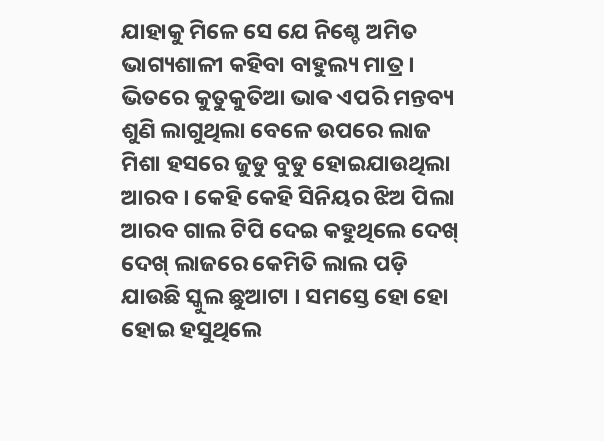ଯାହାକୁ ମିଳେ ସେ ଯେ ନିଶ୍ଚେ ଅମିତ ଭାଗ୍ୟଶାଳୀ କହିବା ବାହୁଲ୍ୟ ମାତ୍ର । ଭିତରେ କୁତୁକୁତିଆ ଭାଵ ଏପରି ମନ୍ତବ୍ୟ ଶୁଣି ଲାଗୁଥିଲା ବେଳେ ଉପରେ ଲାଜ ମିଶା ହସରେ ଜୁଡୁ ବୁଡୁ ହୋଇଯାଉଥିଲା ଆରବ । କେହି କେହି ସିନିୟର ଝିଅ ପିଲା ଆରବ ଗାଲ ଟିପି ଦେଇ କହୁଥିଲେ ଦେଖ୍ ଦେଖ୍ ଲାଜରେ କେମିତି ଲାଲ ପଡ଼ି ଯାଉଛି ସ୍କୁଲ ଛୁଆଟା । ସମସ୍ତେ ହୋ ହୋ ହୋଇ ହସୁଥିଲେ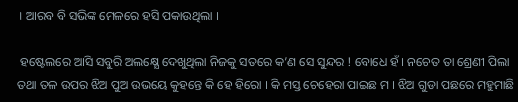। ଆରବ ବି ସଭିଙ୍କ ମେଳରେ ହସି ପକାଉଥିଲା ।

 ହଷ୍ଟେଲରେ ଆସି ସବୁରି ଅଲକ୍ଷ୍ଯେ ଦେଖୁଥିଲା ନିଜକୁ ସତରେ କ’ଣ ସେ ସୁନ୍ଦର ! ବୋଧେ ହଁ । ନଚେତ ତା ଶ୍ରେଣୀ ପିଲା ତଥା ତଳ ଉପର ଝିଅ ପୁଅ ଉଭୟେ କୁହନ୍ତେ କି ହେ ହିରୋ । କି ମସ୍ତ ଚେହେରା ପାଇଛ ମ । ଝିଅ ଗୁଡା ପଛରେ ମହୁମାଛି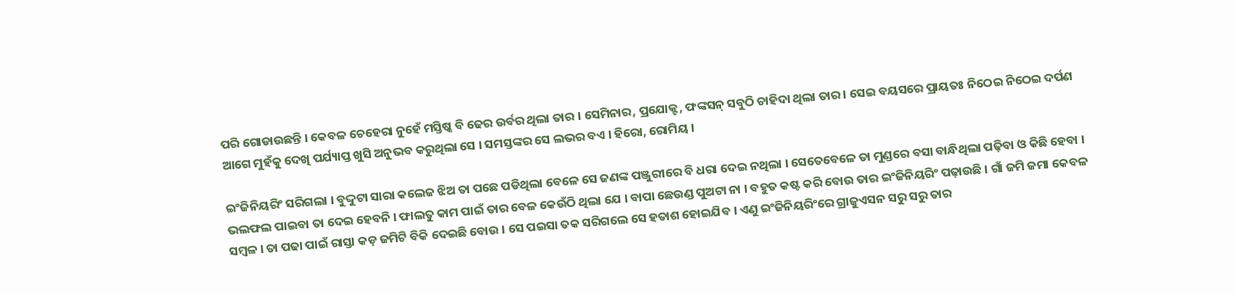ପରି ଗୋଡାଉଛନ୍ତି । କେବଳ ଚେହେରା ନୁହେଁ ମସ୍ତିଷ୍କ ବି ଢେର ଉର୍ବର ଥିଲା ତାର । ସେମିନାର, ପ୍ରଯୋକ୍ଟ, ଫଙ୍କସନ୍ ସବୁଠି ଚାହିଦା ଥିଲା ତାର । ସେଇ ବୟସରେ ପ୍ରାୟତଃ ନିଠେଇ ନିଠେଇ ଦର୍ପଣ ଆଗେ ମୁହଁକୁ ଦେଖି ପର୍ଯ୍ୟାପ୍ତ ଖୁସି ଅନୁଭବ କରୁଥିଲା ସେ । ସମସ୍ତଙ୍କର ସେ ଲଭର ବଏ । ହିରୋ, ରୋମିୟ ।

ଇଂଜିନିୟରିଂ ସରିଗଲା । ବୁଦ୍ଦୁଟା ସାରା କଲେଜ ଝିଅ ତା ପଛେ ପଡିଥିଲା ବେଳେ ସେ ଜଣଙ୍କ ପଞ୍ଜୁରୀରେ ବି ଧରା ଦେଇ ନଥିଲା । ସେତେବେଳେ ତା ମୁଣ୍ଡରେ ବସା ବାନ୍ଧିଥିଲା ପଢ଼ିବା ଓ କିଛି ହେବା । ଭଲଫଲ ପାଇବା ତା ଦେଇ ହେବନି । ଫାଲତୁ କାମ ପାଇଁ ତାର ବେଳ କେଉଁଠି ଥିଲା ଯେ । ବାପା ଛେଉଣ୍ଡ ପୁଅଟା ନା । ବହୁତ କଷ୍ଟ କରି ବୋଉ ତାର ଇଂଜିନିୟରିଂ ପଢ଼ାଉଛି । ଗାଁ ଜମି ଜମା କେବଳ ସମ୍ବଳ । ତା ପଢା ପାଇଁ ରାସ୍ତା କଡ଼ ଜମିଟି ବିକି ଦେଇଛି ବୋଉ । ସେ ପଇସା ତକ ସରିଗଲେ ସେ ହତାଶ ହୋଇଯିବ । ଏଣୁ ଇଂଜିନିୟରିଂରେ ଗ୍ରାଜୁଏସନ ସରୁ ସରୁ ତାର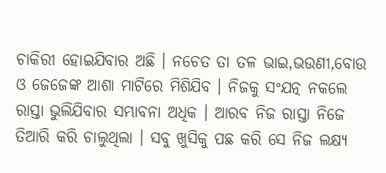ଚାକିରୀ ହୋଇଯିବାର ଅଛି । ନଚେତ ତା ତଳ ଭାଇ,ଭଉଣୀ,ବୋଉ ଓ ଜେଜେଙ୍କ ଆଶା ମାଟିରେ ମିଶିଯିବ । ନିଜକୁ ସଂଯତ୍ନ ନକଲେ ରାସ୍ତା ଭୁଲିଯିବାର ସମ୍ଭାବନା ଅଧିକ । ଆରବ ନିଜ ରାସ୍ତା ନିଜେ ତିଆରି କରି ଚାଲୁଥିଲା । ସବୁ ଖୁସିକୁ ପଛ କରି ସେ ନିଜ ଲକ୍ଷ୍ୟ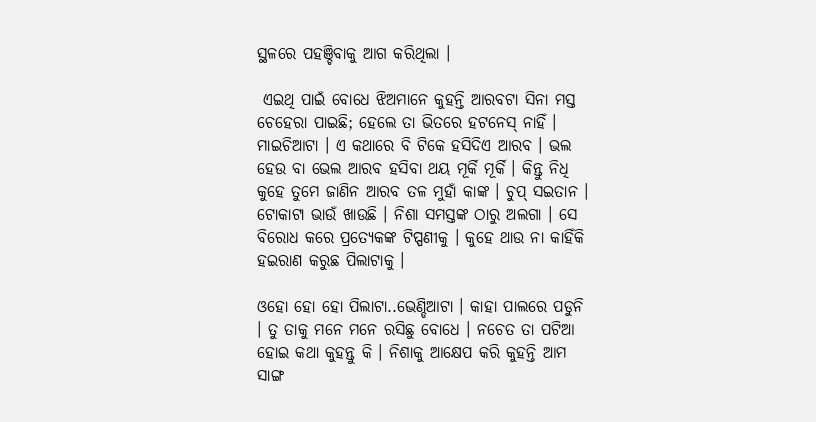ସ୍ଥଳରେ ପହଞ୍ଚିବାକୁ ଆଗ କରିଥିଲା ।

 ଏଇଥି ପାଇଁ ବୋଧେ ଝିଅମାନେ କୁହନ୍ତି ଆରବଟା ସିନା ମସ୍ତ ଚେହେରା ପାଇଛି; ହେଲେ ତା ଭିତରେ ହଟନେସ୍ ନାହିଁ । ମାଇଚିଆଟା । ଏ କଥାରେ ବି ଟିକେ ହସିଦିଏ ଆରବ । ଭଲ ହେଉ ବା ଭେଲ ଆରବ ହସିବା ଥୟ ମୂର୍କି ମୂର୍କି । କିନ୍ତୁ ନିଧି କୁହେ ତୁମେ ଜାଣିନ ଆରବ ତଳ ମୁହାଁ କାଙ୍କ । ଚୁପ୍ ସଇତାନ । ଟୋକାଟା ଭାଉଁ ଖାଉଛି । ନିଶା ସମସ୍ତଙ୍କ ଠାରୁ ଅଲଗା । ସେ ବିରୋଧ କରେ ପ୍ରତ୍ୟେକଙ୍କ ଟିପ୍ପଣୀକୁ । କୁହେ ଥାଉ ନା କାହିଁକି ହଇରାଣ କରୁଛ ପିଲାଟାକୁ ।

ଓହୋ ହୋ ହୋ ପିଲାଟା..ଭେଣ୍ଡିଆଟା । କାହା ପାଲରେ ପଡୁନି । ତୁ ତାକୁ ମନେ ମନେ ରସିଛୁ ବୋଧେ । ନଚେତ ତା ପଟିଆ ହୋଇ କଥା କୁହନ୍ତୁ କି । ନିଶାକୁ ଆକ୍ଷେପ କରି କୁହନ୍ତି ଆମ ସାଙ୍ଗ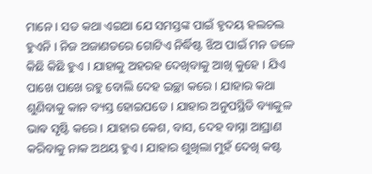ମାନେ । ସତ କଥା ଏଇଆ ଯେ ସମସ୍ତଙ୍କ ପାଇଁ ହୃଦୟ ହଲଚଲ ହୁଏନି । ନିଜ ଅଜାଣତରେ ଗୋଟିଏ ନିର୍ଦ୍ଧିଷ୍ଟ ଝିଅ ପାଇଁ ମନ ତଳେ କିଛି କିଛି ହୁଏ । ଯାହାକୁ ଅହରହ ଦେଖିବାକୁ ଆଖି କୁହେ । ଯିଏ ପାଖେ ପାଖେ ରହୁ ବୋଲି ଦେହ ଇଚ୍ଛା କରେ । ଯାହାର କଥା ଶୁଣିବାକୁ କାନ ବ୍ୟସ୍ତ ହୋଇପଡେ । ଯାହାର ଅନୁପସ୍ଥିତି ବ୍ୟାକୁଳ ଭାଵ ସୃଷ୍ଟି କରେ । ଯାହାର କେଶ, ବାସ, ଦେହ ବାସ୍ନା ଆଘ୍ରାଣ କରିବାକୁ ନାକ ଅଥୟ ହୁଏ । ଯାହାର ଶୁଖିଲା ମୁହଁ ଦେଖି କଷ୍ଟ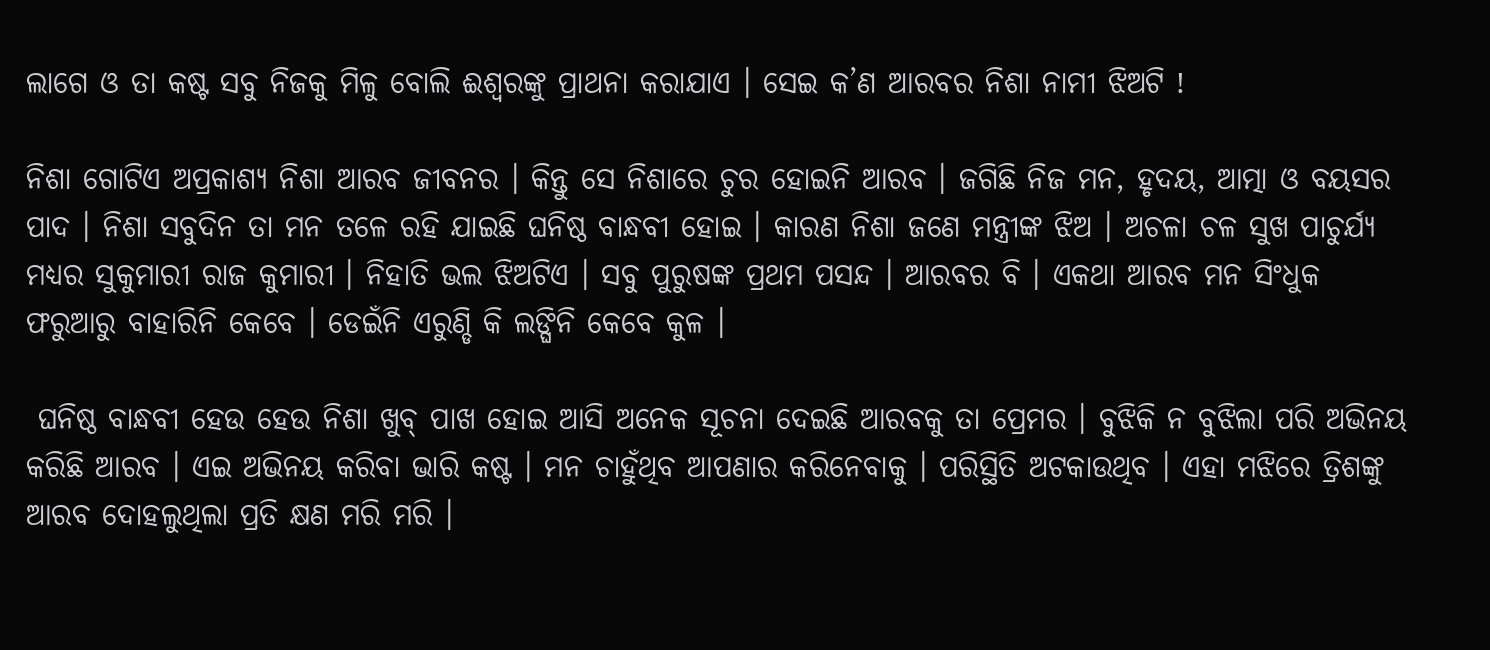ଲାଗେ ଓ ତା କଷ୍ଟ ସବୁ ନିଜକୁ ମିଳୁ ବୋଲି ଈଶ୍ୱରଙ୍କୁ ପ୍ରାଥନା କରାଯାଏ । ସେଇ କ’ଣ ଆରବର ନିଶା ନାମୀ ଝିଅଟି !

ନିଶା ଗୋଟିଏ ଅପ୍ରକାଶ୍ୟ ନିଶା ଆରବ ଜୀବନର । କିନ୍ତୁ ସେ ନିଶାରେ ଚୁର ହୋଇନି ଆରବ । ଜଗିଛି ନିଜ ମନ, ହୃଦୟ, ଆତ୍ମା ଓ ବୟସର ପାଦ । ନିଶା ସବୁଦିନ ତା ମନ ତଳେ ରହି ଯାଇଛି ଘନିଷ୍ଠ ବାନ୍ଧବୀ ହୋଇ । କାରଣ ନିଶା ଜଣେ ମନ୍ତ୍ରୀଙ୍କ ଝିଅ । ଅଚଳା ଚଳ ସୁଖ ପାଚୁର୍ଯ୍ୟ ମଧ୍ୟର ସୁକୁମାରୀ ରାଜ କୁମାରୀ । ନିହାତି ଭଲ ଝିଅଟିଏ । ସବୁ ପୁରୁଷଙ୍କ ପ୍ରଥମ ପସନ୍ଦ । ଆରବର ବି । ଏକଥା ଆରବ ମନ ସିଂଧୁକ ଫରୁଆରୁ ବାହାରିନି କେବେ । ଡେଇଁନି ଏରୁଣ୍ଡି କି ଲଙ୍ଘିନି କେବେ କୁଳ ।

 ଘନିଷ୍ଠ ବାନ୍ଧବୀ ହେଉ ହେଉ ନିଶା ଖୁବ୍ ପାଖ ହୋଇ ଆସି ଅନେକ ସୂଚନା ଦେଇଛି ଆରବକୁ ତା ପ୍ରେମର । ବୁଝିକି ନ ବୁଝିଲା ପରି ଅଭିନୟ କରିଛି ଆରବ । ଏଇ ଅଭିନୟ କରିବା ଭାରି କଷ୍ଟ । ମନ ଚାହୁଁଥିବ ଆପଣାର କରିନେବାକୁ । ପରିସ୍ଥିତି ଅଟକାଉଥିବ । ଏହା ମଝିରେ ତ୍ରିଶଙ୍କୁ ଆରବ ଦୋହଲୁଥିଲା ପ୍ରତି କ୍ଷଣ ମରି ମରି ।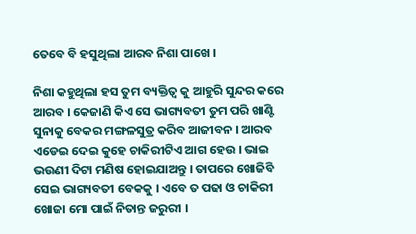ତେବେ ବି ହସୁଥିଲା ଆରବ ନିଶା ପାଖେ ।

ନିଶା କହୁଥିଲା ହସ ତୁମ ବ୍ୟକ୍ତିତ୍ୱ କୁ ଆହୁରି ସୁନ୍ଦର କରେ ଆରବ । କେଜାଣି କିଏ ସେ ଭାଗ୍ୟବତୀ ତୁମ ପରି ଖାଣ୍ଟି ସୁନାକୁ ବେକର ମଙ୍ଗଳସୁତ୍ର କରିବ ଆଜୀବନ । ଆରବ ଏଡେଇ ଦେଇ କୁହେ ଚାକିରୀଟିଏ ଆଗ ହେଉ । ଭାଇ ଭଉଣୀ ଦିଟା ମଣିଷ ହୋଇଯାଅନ୍ତୁ । ତାପରେ ଖୋଜିବି ସେଇ ଭାଗ୍ୟବତୀ ବେକକୁ । ଏବେ ତ ପଢା ଓ ଚାକିରୀ ଖୋଜା ମୋ ପାଇଁ ନିତାନ୍ତ ଜରୁରୀ ।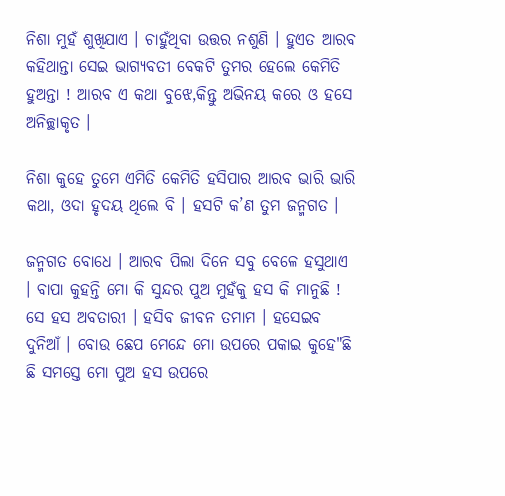ନିଶା ମୁହଁ ଶୁଖିଯାଏ । ଚାହୁଁଥିବା ଉତ୍ତର ନଶୁଣି । ହୁଏତ ଆରବ କହିଥାନ୍ତା ସେଇ ଭାଗ୍ୟବତୀ ବେକଟି ତୁମର ହେଲେ କେମିତି ହୁଅନ୍ତା ! ଆରବ ଏ କଥା ବୁଝେ,କିନ୍ତୁ ଅଭିନୟ କରେ ଓ ହସେ ଅନିଚ୍ଛାକୃତ ।

ନିଶା କୁହେ ତୁମେ ଏମିତି କେମିତି ହସିପାର ଆରବ ଭାରି ଭାରି କଥା, ଓଦା ହୃଦୟ ଥିଲେ ବି । ହସଟି କ’ଣ ତୁମ ଜନ୍ମଗତ ।

ଜନ୍ମଗତ ବୋଧେ । ଆରବ ପିଲା ଦିନେ ସବୁ ବେଳେ ହସୁଥାଏ । ବାପା କୁହନ୍ତି ମୋ କି ସୁନ୍ଦର ପୁଅ ମୁହଁକୁ ହସ କି ମାନୁଛି ! ସେ ହସ ଅବତାରୀ । ହସିବ ଜୀବନ ତମାମ । ହସେଇବ ଦୁନିଆଁ । ବୋଉ ଛେପ ମେନ୍ଦେ ମୋ ଉପରେ ପକାଇ କୁହେ"ଛି ଛି ସମସ୍ତେ ମୋ ପୁଅ ହସ ଉପରେ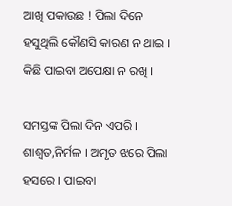ଆଖି ପକାଉଛ ! ପିଲା ଦିନେ ହସୁଥିଲି କୌଣସି କାରଣ ନ ଥାଇ । କିଛି ପାଇବା ଅପେକ୍ଷା ନ ରଖି ।

ସମସ୍ତଙ୍କ ପିଲା ଦିନ ଏପରି । ଶାଶ୍ୱତ,ନିର୍ମଳ । ଅମୃତ ଝରେ ପିଲା ହସରେ । ପାଇବା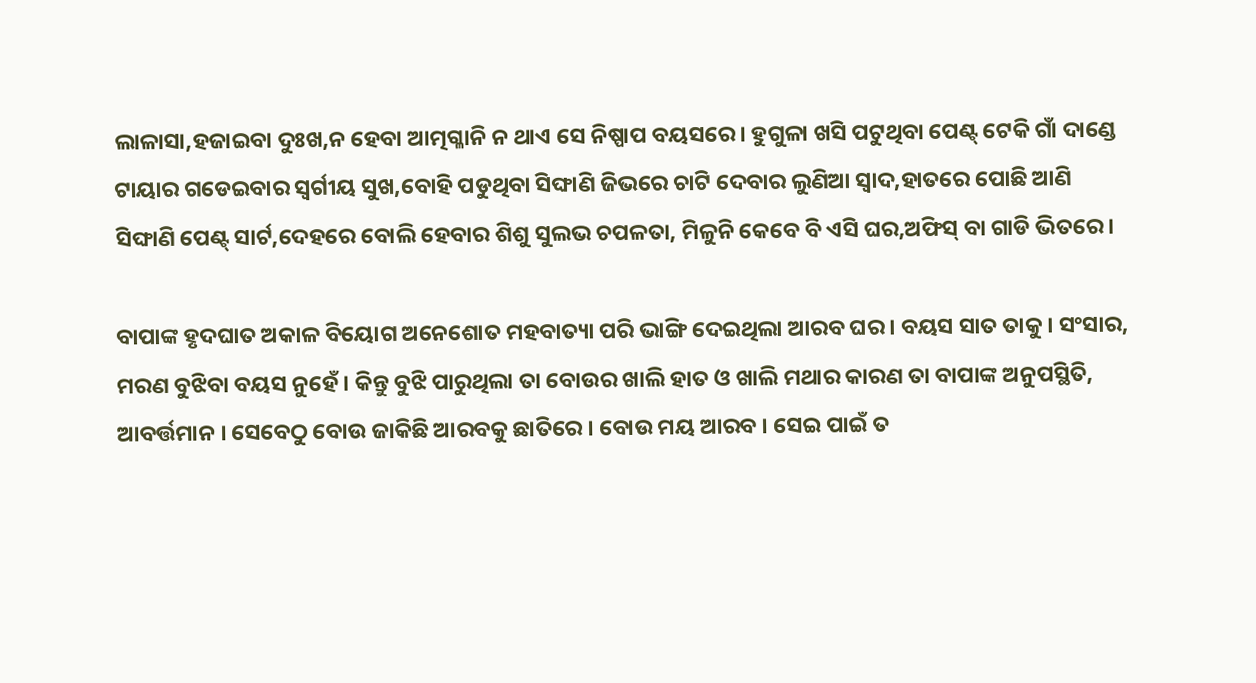ଲାଳାସା,ହଜାଇବା ଦୁଃଖ,ନ ହେବା ଆତ୍ମଗ୍ଳାନି ନ ଥାଏ ସେ ନିଷ୍ପାପ ବୟସରେ । ହୁଗୁଳା ଖସି ପଟୁଥିବା ପେଣ୍ଟ୍ ଟେକି ଗାଁ ଦାଣ୍ଡେ ଟାୟାର ଗଡେଇବାର ସ୍ବର୍ଗୀୟ ସୁଖ,ବୋହି ପଡୁଥିବା ସିଙ୍ଘାଣି ଜିଭରେ ଚାଟି ଦେବାର ଲୁଣିଆ ସ୍ୱାଦ,ହାତରେ ପୋଛି ଆଣି ସିଙ୍ଘାଣି ପେଣ୍ଟ୍ ସାର୍ଟ,ଦେହରେ ବୋଲି ହେବାର ଶିଶୁ ସୁଲଭ ଚପଳତା, ମିଳୁନି କେବେ ବି ଏସି ଘର,ଅଫିସ୍ ବା ଗାଡି ଭିତରେ ।

ବାପାଙ୍କ ହୃଦଘାତ ଅକାଳ ବିୟୋଗ ଅନେଶୋତ ମହବାତ୍ୟା ପରି ଭାଙ୍ଗି ଦେଇଥିଲା ଆରବ ଘର । ବୟସ ସାତ ତାକୁ । ସଂସାର, ମରଣ ବୁଝିବା ବୟସ ନୁହେଁ । କିନ୍ତୁ ବୁଝି ପାରୁଥିଲା ତା ବୋଉର ଖାଲି ହାତ ଓ ଖାଲି ମଥାର କାରଣ ତା ବାପାଙ୍କ ଅନୁପସ୍ଥିତି, ଆବର୍ତ୍ତମାନ । ସେବେଠୁ ବୋଉ ଜାକିଛି ଆରବକୁ ଛାତିରେ । ବୋଉ ମୟ ଆରବ । ସେଇ ପାଇଁ ତ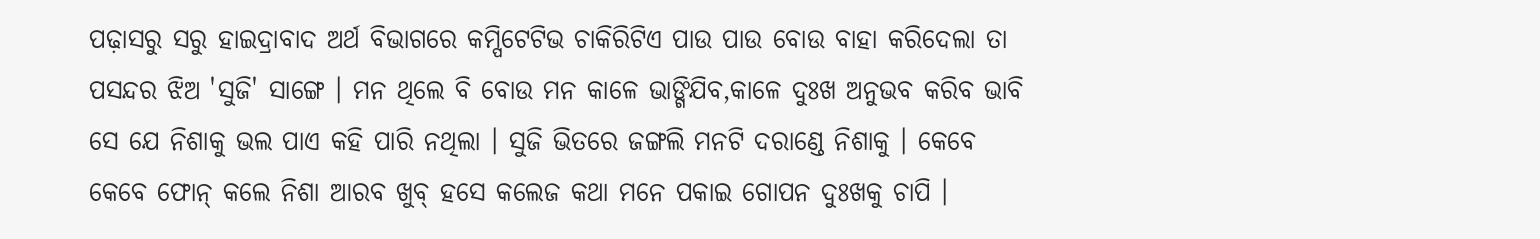ପଢ଼ାସରୁ ସରୁ ହାଇଦ୍ରାବାଦ ଅର୍ଥ ବିଭାଗରେ କମ୍ପିଟେଟିଭ ଚାକିରିଟିଏ ପାଉ ପାଉ ବୋଉ ବାହା କରିଦେଲା ତା ପସନ୍ଦର ଝିଅ 'ସୁଜି' ସାଙ୍ଗେ । ମନ ଥିଲେ ବି ବୋଉ ମନ କାଳେ ଭାଙ୍ଗିଯିବ,କାଳେ ଦୁଃଖ ଅନୁଭବ କରିବ ଭାବି ସେ ଯେ ନିଶାକୁ ଭଲ ପାଏ କହି ପାରି ନଥିଲା । ସୁଜି ଭିତରେ ଜଙ୍ଗଲି ମନଟି ଦରାଣ୍ଡେ ନିଶାକୁ । କେବେ କେବେ ଫୋନ୍ କଲେ ନିଶା ଆରବ ଖୁବ୍ ହସେ କଲେଜ କଥା ମନେ ପକାଇ ଗୋପନ ଦୁଃଖକୁ ଚାପି ।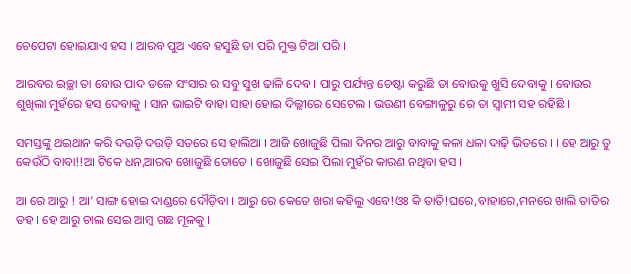ଚେପେଟା ହୋଇଯାଏ ହସ । ଆରବ ପୁଅ ଏବେ ହସୁଛି ତା ପରି ମୁକ୍ତ ଟିଆ ପରି ।

ଆରବର ଇଚ୍ଛା ତା ବୋଉ ପାଦ ତଳେ ସଂସାର ର ସବୁ ସୁଖ ଢାଳି ଦେବ । ପାରୁ ପର୍ଯ୍ୟନ୍ତ ଚେଷ୍ଟା କରୁଛି ତା ବୋଉକୁ ଖୁସି ଦେବାକୁ । ବୋଉର ଶୁଖିଲା ମୁହଁରେ ହସ ଦେବାକୁ । ସାନ ଭାଇଟି ବାହା ସାହା ହୋଇ ଦିଲ୍ଲୀରେ ସେଟେଲ । ଭଉଣୀ ବେଙ୍ଗାଳୁରୁ ରେ ତା ସ୍ବାମୀ ସହ ରହିଛି ।

ସମସ୍ତଙ୍କୁ ଥଇଥାନ କରି ଦଉଡ଼ି ଦଉଡ଼ି ସତରେ ସେ ହାଲିଆ । ଆଜି ଖୋଜୁଛି ପିଲା ଦିନର ଆରୁ ବାବାକୁ କଳା ଧଳା ଦାଢ଼ି ଭିତରେ । । ହେ ଆରୁ ତୁ କେଉଁଠି ବାବା!!ଆ ଟିକେ ଧନ,ଆରବ ଖୋଜୁଛି ତୋତେ । ଖୋଜୁଛି ସେଇ ପିଲା ମୁହଁର କାରଣ ନଥିବା ହସ ।

ଆ ରେ ଆରୁ ! ଆ’ ସାଙ୍ଗ ହୋଇ ଦାଣ୍ଡରେ ଦୌଡ଼ିବା । ଆରୁ ରେ କେତେ ଖରା କହିଲୁ ଏବେ!ଓଃ କି ତାତି!ଘରେ,ବାହାରେ,ମନରେ ଖାଲି ତାତିର ଡହ । ହେ ଆରୁ ଚାଲ ସେଇ ଆମ୍ବ ଗଛ ମୂଳକୁ ।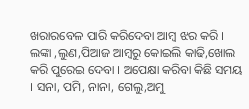ଖରାରବେଳ ପାରି କରିଦେବା ଆମ୍ବ ଝର କରି । ଲଙ୍କା ,ଲୁଣ,ପିଆଜ ଆମ୍ବରୁ କୋଇଲି କାଢି,ଖୋଲ କରି ପୁରେଇ ଦେବା । ଅପେକ୍ଷା କରିବା କିଛି ସମୟ । ସନା, ପମି, ନାନା, ଗେଲୁ,ଅମୁ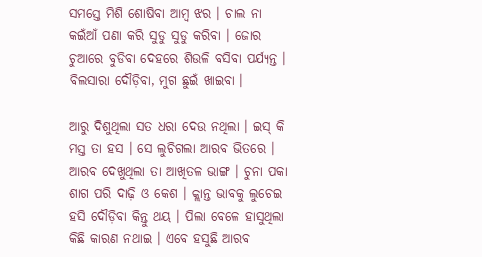ସମସ୍ତେ ମିଶି ଶୋଷିବା ଆମ୍ବ ଝର । ଚାଲ ନା କଇଁଆଁ ପଣା କରି ସୁଡୁ ସୁଡୁ କରିବା । ଜୋର ଚୁଆରେ ବୁଡିବା ଦେହରେ ଶିଉଳି ବସିବା ପର୍ଯ୍ୟନ୍ତ । ବିଲସାରା ଦୌଡ଼ିବା, ମୁଗ ଛୁଇଁ ଖାଇବା ।

ଆରୁ ଦିଶୁଥିଲା ସତ ଧରା ଦେଉ ନଥିଲା । ଇସ୍ କି ମସ୍ତ ତା ହସ । ସେ ଲୁଚିଗଲା ଆରବ ଭିତରେ । ଆରବ ଦେଖୁଥିଲା ତା ଆଖିତଳ ଭାଙ୍ଗ । ଚୁନା ପକା ଶାଗ ପରି ଦାଢ଼ି ଓ କେଶ । କ୍ଲାନ୍ତ ଭାବକୁ ଲୁଚେଇ ହସି ଦୌଡ଼ିବା କିନ୍ତୁ ଥୟ । ପିଲା ବେଳେ ହାସୁଥିଲା କିଛି କାରଣ ନଥାଇ । ଏବେ ହସୁଛି ଆରବ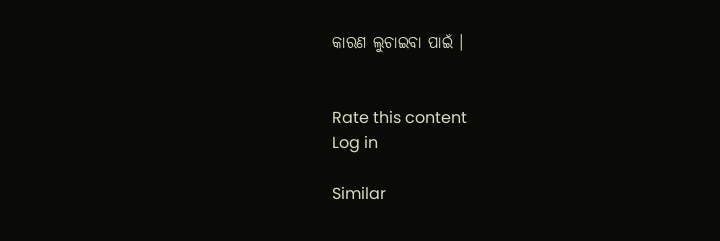କାରଣ ଲୁଚାଇବା ପାଇଁ ।


Rate this content
Log in

Similar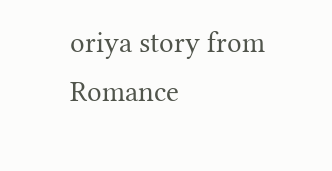oriya story from Romance